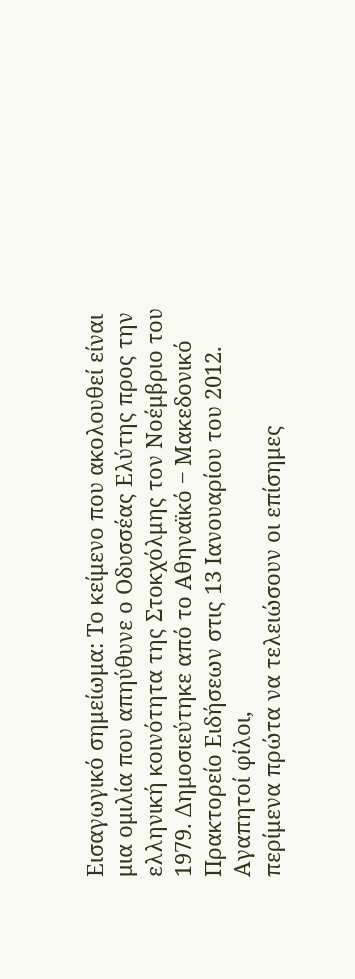Εισαγωγικό σημείωμα: Το κείμενο που ακολουθεί είναι μια ομιλία που απηύθυνε ο Οδυσσέας Ελύτης προς την ελληνική κοινότητα της Στοκχόλμης τον Νοέμβριο του 1979. Δημοσιεύτηκε από το Αθηναϊκό ‒ Μακεδονικό Πρακτορείο Ειδήσεων στις 13 Ιανουαρίου του 2012.
Αγαπητοί φίλοι,
περίμενα πρώτα να τελειώσουν οι επίσημες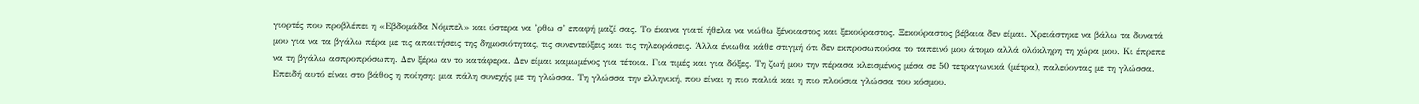γιορτές που προβλέπει η «Εβδομάδα Νόμπελ» και ύστερα να ’ρθω σ’ επαφή μαζί σας. Το έκανα γιατί ήθελα να νιώθω ξένοιαστος και ξεκούραστος. Ξεκούραστος βέβαια δεν είμαι. Χρειάστηκε να βάλω τα δυνατά μου για να τα βγάλω πέρα με τις απαιτήσεις της δημοσιότητας, τις συνεντεύξεις και τις τηλεοράσεις. Άλλα ένιωθα κάθε στιγμή ότι δεν εκπροσωπούσα το ταπεινό μου άτομο αλλά ολόκληρη τη χώρα μου. Κι έπρεπε να τη βγάλω ασπροπρόσωπη. Δεν ξέρω αν το κατάφερα. Δεν είμαι καμωμένος για τέτοια. Για τιμές και για δόξες. Τη ζωή μου την πέρασα κλεισμένος μέσα σε 50 τετραγωνικά (μέτρα), παλεύοντας με τη γλώσσα. Επειδή αυτό είναι στο βάθος η ποίηση: μια πάλη συνεχής με τη γλώσσα. Τη γλώσσα την ελληνική, που είναι η πιο παλιά και η πιο πλούσια γλώσσα του κόσμου.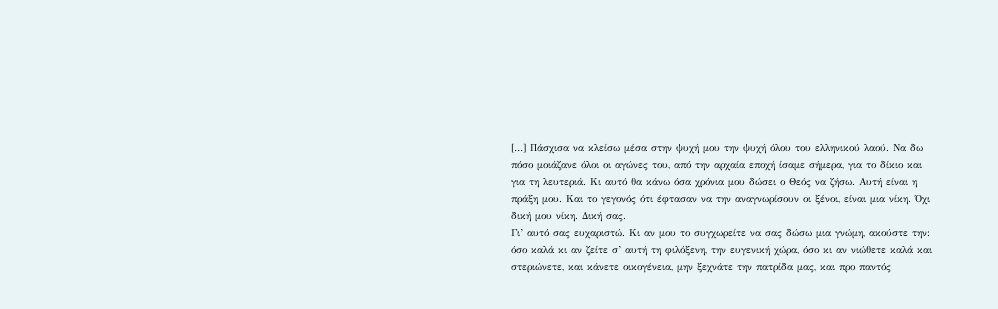[…] Πάσχισα να κλείσω μέσα στην ψυχή μου την ψυχή όλου του ελληνικού λαού. Να δω πόσο μοιάζανε όλοι οι αγώνες του, από την αρχαία εποχή ίσαμε σήμερα, για το δίκιο και για τη λευτεριά. Κι αυτό θα κάνω όσα χρόνια μου δώσει ο Θεός να ζήσω. Αυτή είναι η πράξη μου. Και το γεγονός ότι έφτασαν να την αναγνωρίσουν οι ξένοι, είναι μια νίκη. Όχι δική μου νίκη. Δική σας.
Γι’ αυτό σας ευχαριστώ. Κι αν μου το συγχωρείτε να σας δώσω μια γνώμη, ακούστε την: όσο καλά κι αν ζείτε σ’ αυτή τη φιλόξενη, την ευγενική χώρα, όσο κι αν νιώθετε καλά και στεριώνετε, και κάνετε οικογένεια, μην ξεχνάτε την πατρίδα μας, και προ παντός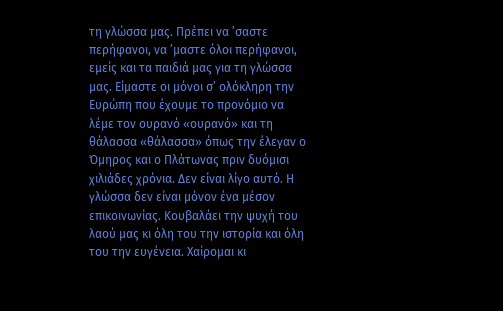τη γλώσσα μας. Πρέπει να ’σαστε περήφανοι, να ’μαστε όλοι περήφανοι, εμείς και τα παιδιά μας για τη γλώσσα μας. Είμαστε οι μόνοι σ’ ολόκληρη την Ευρώπη που έχουμε το προνόμιο να λέμε τον ουρανό «ουρανό» και τη θάλασσα «θάλασσα» όπως την έλεγαν ο Όμηρος και ο Πλάτωνας πριν δυόμισι χιλιάδες χρόνια. Δεν είναι λίγο αυτό. Η γλώσσα δεν είναι μόνον ένα μέσον επικοινωνίας. Κουβαλάει την ψυχή του λαού μας κι όλη του την ιστορία και όλη του την ευγένεια. Χαίρομαι κι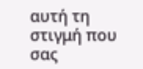αυτή τη στιγμή που σας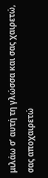μιλάω σ’ αυτή τη γλώσσα και σας χαιρετώ, σας αποχαιρετώ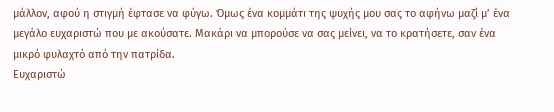μάλλον, αφού η στιγμή έφτασε να φύγω. Όμως ένα κομμάτι της ψυχής μου σας το αφήνω μαζί μ’ ένα μεγάλο ευχαριστώ που με ακούσατε. Μακάρι να μπορούσε να σας μείνει, να το κρατήσετε, σαν ένα μικρό φυλαχτό από την πατρίδα.
Ευχαριστώ